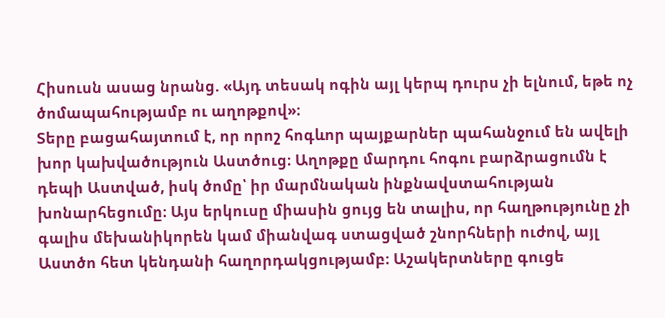Հիսուսն ասաց նրանց. «Այդ տեսակ ոգին այլ կերպ դուրս չի ելնում, եթե ոչ ծոմապահությամբ ու աղոթքով»։
Տերը բացահայտում է, որ որոշ հոգևոր պայքարներ պահանջում են ավելի խոր կախվածություն Աստծուց։ Աղոթքը մարդու հոգու բարձրացումն է դեպի Աստված, իսկ ծոմը՝ իր մարմնական ինքնավստահության խոնարհեցումը։ Այս երկուսը միասին ցույց են տալիս, որ հաղթությունը չի գալիս մեխանիկորեն կամ միանվագ ստացված շնորհների ուժով, այլ Աստծո հետ կենդանի հաղորդակցությամբ։ Աշակերտները գուցե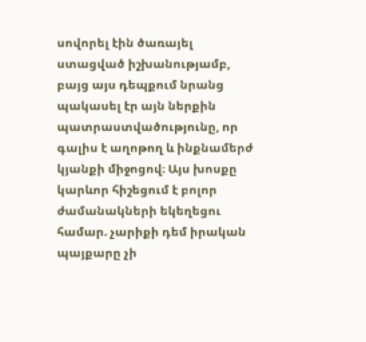սովորել էին ծառայել ստացված իշխանությամբ, բայց այս դեպքում նրանց պակասել էր այն ներքին պատրաստվածությունը, որ գալիս է աղոթող և ինքնամերժ կյանքի միջոցով։ Այս խոսքը կարևոր հիշեցում է բոլոր ժամանակների եկեղեցու համար. չարիքի դեմ իրական պայքարը չի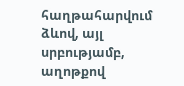հաղթահարվում ձևով, այլ սրբությամբ, աղոթքով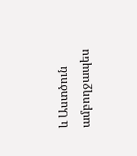և Աստծուն ամբողջապես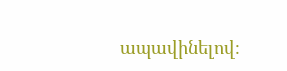ապավինելով։